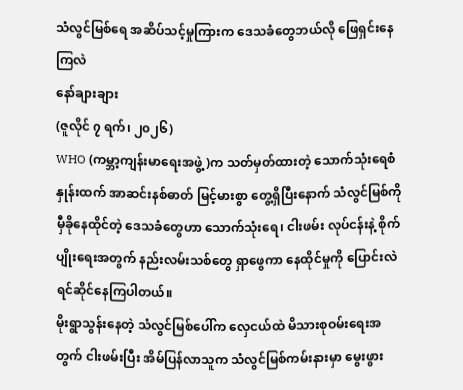သံလွင်မြစ်ရေ အဆိပ်သင့်မှုကြားက ဒေသခံတွေဘယ်လို ဖြေရှင်းနေကြလဲ
နော်ချားချား
(ဇူလိုင် ၇ ရက်၊ ၂၀၂၆)
WHO (ကမ္ဘာ့ကျန်းမာရေးအဖွဲ့)က သတ်မှတ်ထားတဲ့ သောက်သုံးရေစံနှုန်းထက် အာဆင်းနစ်ဓာတ် မြင့်မားစွာ တွေ့ရှိပြီးနောက် သံလွင်မြစ်ကို မှီခိုနေထိုင်တဲ့ ဒေသခံတွေဟာ သောက်သုံးရေ၊ ငါးဖမ်း လုပ်ငန်းနဲ့ စိုက်ပျိုးရေးအတွက် နည်းလမ်းသစ်တွေ ရှာဖွေကာ နေထိုင်မှုကို ပြောင်းလဲ ရင်ဆိုင်နေကြပါတယ်။
မိုးရွာသွန်းနေတဲ့ သံလွင်မြစ်ပေါ်က လှေငယ်ထဲ မိသားစုဝမ်းရေးအတွက် ငါးဖမ်းပြီး အိမ်ပြန်လာသူက သံလွင်မြစ်ကမ်းနားမှာ မွေးဖွား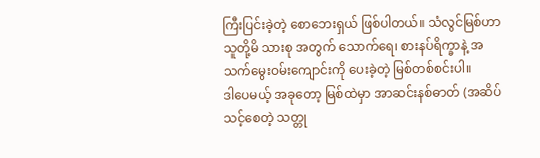ကြီးပြင်းခဲ့တဲ့ စောဘေးရှယ် ဖြစ်ပါတယ်။ သံလွင်မြစ်ဟာ သူတို့မိ သားစု အတွက် သောက်ရေ၊ စားနပ်ရိက္ခာနဲ့ အသက်မွေးဝမ်းကျောင်းကို ပေးခဲ့တဲ့ မြစ်တစ်စင်းပါ။
ဒါပေမယ့် အခုတော့ မြစ်ထဲမှာ အာဆင်းနစ်ဓာတ် (အဆိပ်သင့်စေတဲ့ သတ္တု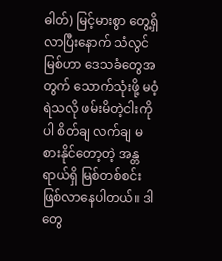ဓါတ်) မြင့်မားစွာ တွေ့ရှိ လာပြီးနောက် သံလွင်မြစ်ဟာ ဒေသခံတွေအတွက် သောက်သုံးဖို့ မဝံ့ရဲသလို ဖမ်းမိတဲ့ငါးကိုပါ စိတ်ချ လက်ချ မစားနိုင်တော့တဲ့ အန္တရာယ်ရှိ မြစ်တစ်စင်း ဖြစ်လာနေပါတယ်။ ဒါတွေ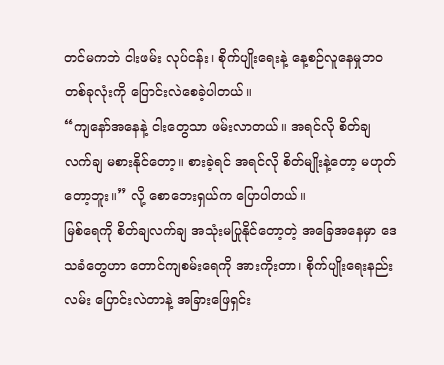တင်မကဘဲ ငါးဖမ်း လုပ်ငန်း၊ စိုက်ပျိုးရေးနဲ့ နေ့စဉ်လူနေမှုဘဝတစ်ခုလုံးကို ပြောင်းလဲစေခဲ့ပါတယ်။
“ကျနော်အနေနဲ့ ငါးတွေသာ ဖမ်းလာတယ်။ အရင်လို စိတ်ချ လက်ချ မစားနိုင်တော့။ စားခဲ့ရင် အရင်လို စိတ်မျိုးနဲ့တော့ မဟုတ်တော့ဘူး။” လို့ စောဘေးရှယ်က ပြောပါတယ်။
မြစ်ရေကို စိတ်ချလက်ချ အသုံးမပြုနိုင်တော့တဲ့ အခြေအနေမှာ ဒေသခံတွေဟာ တောင်ကျစမ်းရေကို အားကိုးတာ၊ စိုက်ပျိုးရေးနည်းလမ်း ပြောင်းလဲတာနဲ့ အခြားဖြေရှင်း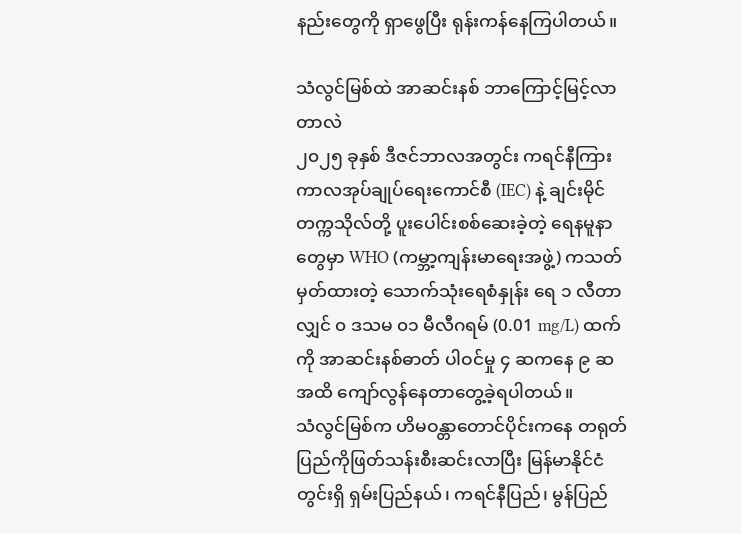နည်းတွေကို ရှာဖွေပြီး ရုန်းကန်နေကြပါတယ်။

သံလွင်မြစ်ထဲ အာဆင်းနစ် ဘာကြောင့်မြင့်လာတာလဲ
၂၀၂၅ ခုနှစ် ဒီဇင်ဘာလအတွင်း ကရင်နီကြားကာလအုပ်ချုပ်ရေးကောင်စီ (IEC) နဲ့ ချင်းမိုင် တက္ကသိုလ်တို့ ပူးပေါင်းစစ်ဆေးခဲ့တဲ့ ရေနမူနာတွေမှာ WHO (ကမ္ဘာ့ကျန်းမာရေးအဖွဲ့) ကသတ် မှတ်ထားတဲ့ သောက်သုံးရေစံနှုန်း ရေ ၁ လီတာလျှင် ၀ ဒသမ ၀၁ မီလီဂရမ် (0.01 mg/L) ထက် ကို အာဆင်းနစ်ဓာတ် ပါဝင်မှု ၄ ဆကနေ ၉ ဆအထိ ကျော်လွန်နေတာတွေ့ခဲ့ရပါတယ်။
သံလွင်မြစ်က ဟိမဝန္တာတောင်ပိုင်းကနေ တရုတ်ပြည်ကိုဖြတ်သန်းစီးဆင်းလာပြီး မြန်မာနိုင်ငံတွင်းရှိ ရှမ်းပြည်နယ်၊ ကရင်နီပြည်၊ မွန်ပြည်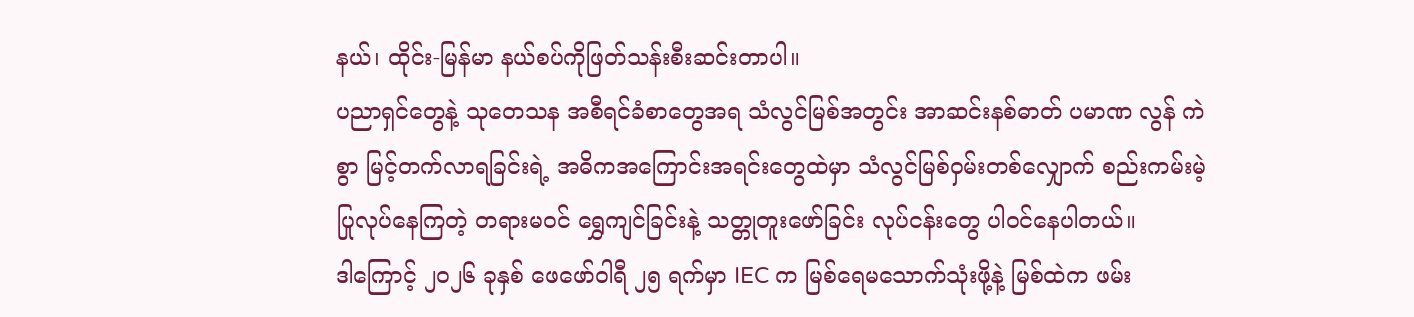နယ်၊ ထိုင်း-မြန်မာ နယ်စပ်ကိုဖြတ်သန်းစီးဆင်းတာပါ။
ပညာရှင်တွေနဲ့ သုတေသန အစီရင်ခံစာတွေအရ သံလွင်မြစ်အတွင်း အာဆင်းနစ်ဓာတ် ပမာဏ လွန် ကဲစွာ မြင့်တက်လာရခြင်းရဲ့ အဓိကအကြောင်းအရင်းတွေထဲမှာ သံလွင်မြစ်ဝှမ်းတစ်လျှောက် စည်းကမ်းမဲ့ ပြုလုပ်နေကြတဲ့ တရားမဝင် ရွှေကျင်ခြင်းနဲ့ သတ္တုတူးဖော်ခြင်း လုပ်ငန်းတွေ ပါဝင်နေပါတယ်။
ဒါကြောင့် ၂၀၂၆ ခုနှစ် ဖေဖော်ဝါရီ ၂၅ ရက်မှာ IEC က မြစ်ရေမသောက်သုံးဖို့နဲ့ မြစ်ထဲက ဖမ်း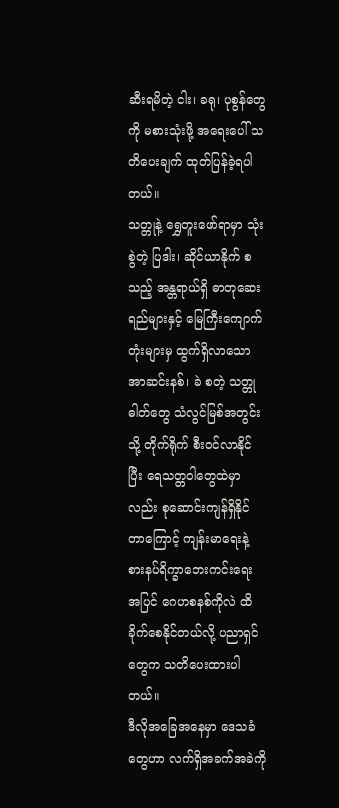ဆီးရမိတဲ့ ငါး၊ ခရု၊ ပုစွန်တွေကို မစားသုံးဖို့ အရေးပေါ် သတိပေးချက် ထုတ်ပြန်ခဲ့ရပါတယ်။
သတ္တုနဲ့ ရွှေတူးဖော်ရာမှာ သုံးစွဲတဲ့ ပြဒါး၊ ဆိုင်ယာနိုက် စသည့် အန္တရာယ်ရှိ ဓာတုဆေးရည်များနှင့် မြေကြီးကျောက်တုံးများမှ ထွက်ရှိလာသော အာဆင်းနစ်၊ ခဲ စတဲ့ သတ္တုဓါတ်တွေ သံလွင်မြစ်အတွင်းသို့ တိုက်ရိုက် စီးဝင်လာနိုင်ပြီး ရေသတ္တဝါတွေထဲမှာလည်း စုဆောင်းကျန်ရှိနိုင်တာကြောင့် ကျန်းမာရေးနဲ့ စားနပ်ရိက္ခာဘေးကင်းရေး အပြင် ဂေဟစနစ်ကိုလဲ ထိခိုက်စေနိုင်တယ်လို့ ပညာရှင်တွေက သတိပေးထားပါတယ်။
ဒီလိုအခြေအနေမှာ ဒေသခံတွေဟာ လက်ရှိအခက်အခဲကို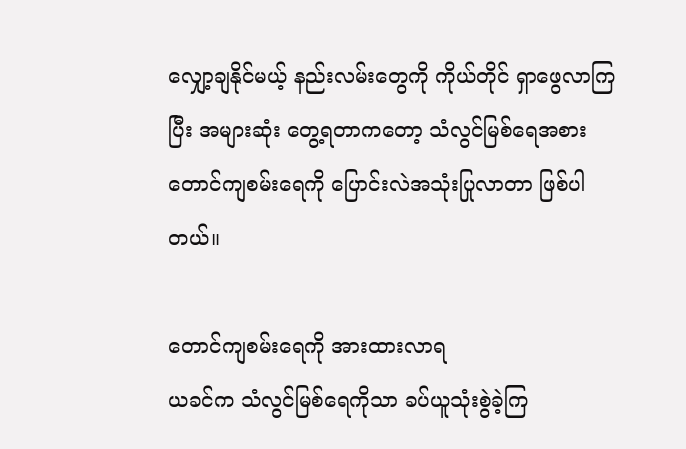လျှော့ချနိုင်မယ့် နည်းလမ်းတွေကို ကိုယ်တိုင် ရှာဖွေလာကြပြီး အများဆုံး တွေ့ရတာကတော့ သံလွင်မြစ်ရေအစား တောင်ကျစမ်းရေကို ပြောင်းလဲအသုံးပြုလာတာ ဖြစ်ပါတယ်။

တောင်ကျစမ်းရေကို အားထားလာရ
ယခင်က သံလွင်မြစ်ရေကိုသာ ခပ်ယူသုံးစွဲခဲ့ကြ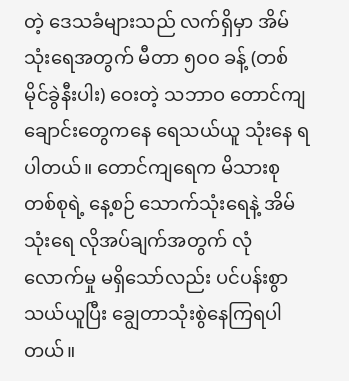တဲ့ ဒေသခံများသည် လက်ရှိမှာ အိမ်သုံးရေအတွက် မီတာ ၅၀၀ ခန့် (တစ်မိုင်ခွဲနီးပါး) ဝေးတဲ့ သဘာဝ တောင်ကျချောင်းတွေကနေ ရေသယ်ယူ သုံးနေ ရပါတယ်။ တောင်ကျရေက မိသားစုတစ်စုရဲ့ နေ့စဉ် သောက်သုံးရေနဲ့ အိမ်သုံးရေ လိုအပ်ချက်အတွက် လုံလောက်မှု မရှိသော်လည်း ပင်ပန်းစွာ သယ်ယူပြီး ချွေတာသုံးစွဲနေကြရပါတယ်။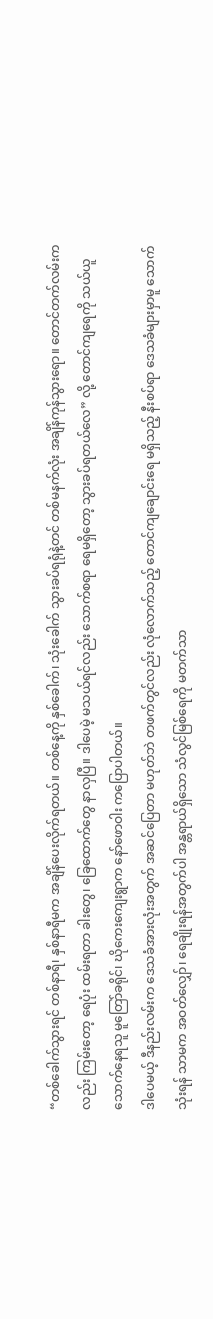“တစ်ခေါက်သွားရင် တစ်နာရီ၊ နှစ်နာရီမက အချိန်ပေးလိုက်ရတယ်။ တစ်နေ့ကို နှစ်ခေါက်၊ သုံးခေါက် သွားခပ်ရရုံနဲ့တင် တစ်မနက်လုံး အချိန်ကုန်သွားရော။ တောင်တက်လမ်းကလည်း ကြမ်းတော့ ရေပုံး ထမ်းရတာ ခါးတွေ၊ ခြေထောက်တွေ နာလှပြီ။ ဒါပေမဲ့ မသယ်ရင်လည်း သောက်စရာ ရေမရှိတော့ သွားခပ်ရတယ်လေ” လို့ တောင်ကျရေကို သယ်ယူသောက်နေရသူ မူတြော်ခရိုင်၊ ဃိုကေးကျေးရွာက နော်ဖောဝါး ကပြောပါတယ်။
ဒါပေမယ့် ဒီနည်းလမ်းက ဒေသခံအားလုံးအတွက် အဆင်ပြေတာ မဟုတ်ဘဲ တဖက်တွင်လည်း လုံလောက်သည့် တောင်ကျချောင်းရေ မရှိသည့် နီးစပ်ရာ ဒေသခံများမှာမူ သောက်သုံးရန် သာမက အဝတ်လျှော်၊ ရေချိုးရန်အတွက်ပါ အန္တရာယ်ရှိသော သံလွင်မြစ်ရေကို မတက်သာ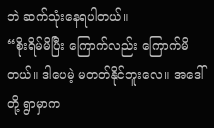ဘဲ ဆက်သုံးနေရပါတယ်။
“စိုးရိမ်မိပြီး ကြောက်လည်း ကြောက်မိတယ်။ ဒါပေမဲ့ မတတ်နိုင်ဘူးလေ။ အဒေါ်တို့ ရွာမှာက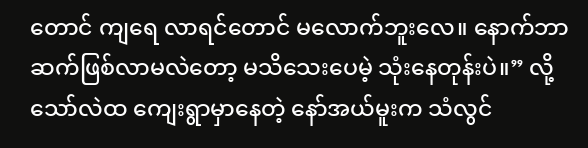တောင် ကျရေ လာရင်တောင် မလောက်ဘူးလေ။ နောက်ဘာဆက်ဖြစ်လာမလဲတော့ မသိသေးပေမဲ့ သုံးနေတုန်းပဲ။” လို့ သော်လဲထ ကျေးရွာမှာနေတဲ့ နော်အယ်မူးက သံလွင်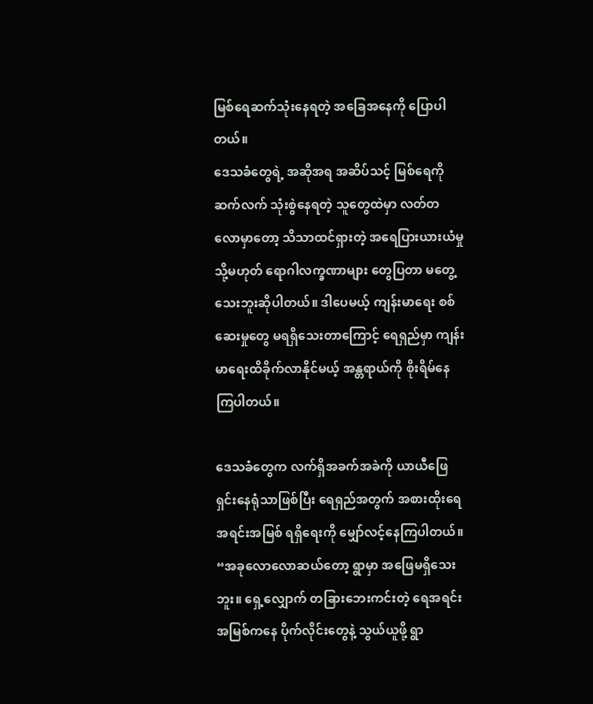မြစ်ရေဆက်သုံးနေရတဲ့ အခြေအနေကို ပြောပါတယ်။
ဒေသခံတွေရဲ့ အဆိုအရ အဆိပ်သင့် မြစ်ရေကို ဆက်လက် သုံးစွဲနေရတဲ့ သူတွေထဲမှာ လတ်တလောမှာတော့ သိသာထင်ရှားတဲ့ အရေပြားယားယံမှု သို့မဟုတ် ရောဂါလက္ခဏာများ တွေပြတာ မတွေ့သေးဘူးဆိုပါတယ်။ ဒါပေမယ့် ကျန်းမာရေး စစ်ဆေးမှုတွေ မရရှိသေးတာကြောင့် ရေရှည်မှာ ကျန်းမာရေးထိခိုက်လာနိုင်မယ့် အန္တရာယ်ကို စိုးရိမ်နေကြပါတယ်။

ဒေသခံတွေက လက်ရှိအခက်အခဲကို ယာယီဖြေရှင်းနေရုံသာဖြစ်ပြီး ရေရှည်အတွက် အစားထိုးရေအရင်းအမြစ် ရရှိရေးကို မျှော်လင့်နေကြပါတယ်။
“အခုလောလောဆယ်တော့ ရွာမှာ အဖြေမရှိသေးဘူး။ ရှေ့လျှောက် တခြားဘေးကင်းတဲ့ ရေအရင်းအမြစ်ကနေ ပိုက်လိုင်းတွေနဲ့ သွယ်ယူဖို့ ရွာ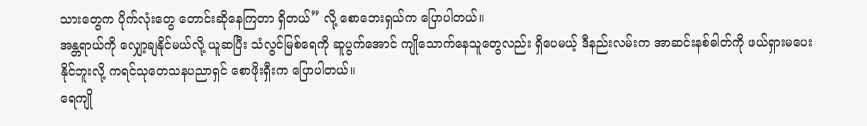သားတွေက ပိုက်လုံးတွေ တောင်းဆိုနေကြတာ ရှိတယ်” လို့ စောဘေးရှယ်က ပြောပါတယ်။
အန္တရာယ်ကို လျှော့ချနိုင်မယ်လို့ ယူဆပြီး သံလွင်မြစ်ရေကို ဆူပွက်အောင် ကျိုသောက်နေသူတွေလည်း ရှိပေမယ့် ဒီနည်းလမ်းက အာဆင်းနစ်ဓါတ်ကို ဖယ်ရှားမပေးနိုင်ဘူးလို့ ကရင်သုတေသနပညာရှင် စောဖိုးရှီးက ပြောပါတယ်။
ရေကျို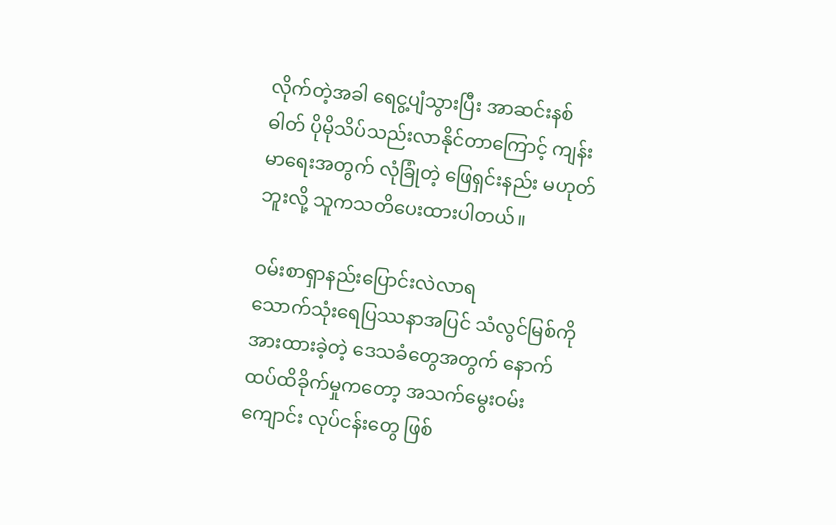လိုက်တဲ့အခါ ရေငွ့ပျံသွားပြီး အာဆင်းနစ်ဓါတ် ပိုမိုသိပ်သည်းလာနိုင်တာကြောင့် ကျန်းမာရေးအတွက် လုံခြုံတဲ့ ဖြေရှင်းနည်း မဟုတ်ဘူးလို့ သူကသတိပေးထားပါတယ်။

ဝမ်းစာရှာနည်းပြောင်းလဲလာရ
သောက်သုံးရေပြဿနာအပြင် သံလွင်မြစ်ကို အားထားခဲ့တဲ့ ဒေသခံတွေအတွက် နောက် ထပ်ထိခိုက်မှုကတော့ အသက်မွေးဝမ်းကျောင်း လုပ်ငန်းတွေ ဖြစ်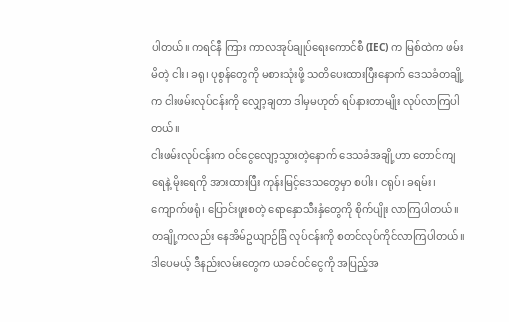ပါတယ်။ ကရင်နီ ကြား ကာလအုပ်ချုပ်ရေးကောင်စီ (IEC) က မြစ်ထဲက ဖမ်းမိတဲ့ ငါး၊ ခရု၊ ပုစွန်တွေကို မစားသုံးဖို့ သတိပေးထားပြီးနောက် ဒေသခံတချို့က ငါးဖမ်းလုပ်ငန်းကို လျှော့ချတာ ဒါမှမဟုတ် ရပ်နားတာမျိုး လုပ်လာကြပါတယ်။
ငါးဖမ်းလုပ်ငန်းက ဝင်ငွေလျော့သွားတဲ့နောက် ဒေသခံအချို့ဟာ တောင်ကျရေနဲ့ မိုးရေကို အားထားပြီး ကုန်းမြင့်ဒေသတွေမှာ စပါး၊ ငရုပ်၊ ခရမ်း၊ ကျောက်ဖရုံ၊ ပြောင်းဖူးစတဲ့ ရောနှောသီးနှံတွေကို စိုက်ပျိုး လာကြပါတယ်။ တချို့ကလည်း နေအိမ်ဥယျာဉ်ခြံ လုပ်ငန်းကို စတင်လုပ်ကိုင်လာကြပါတယ်။ ဒါပေမယ့် ဒီနည်းလမ်းတွေက ယခင်ဝင်ငွေကို အပြည့်အ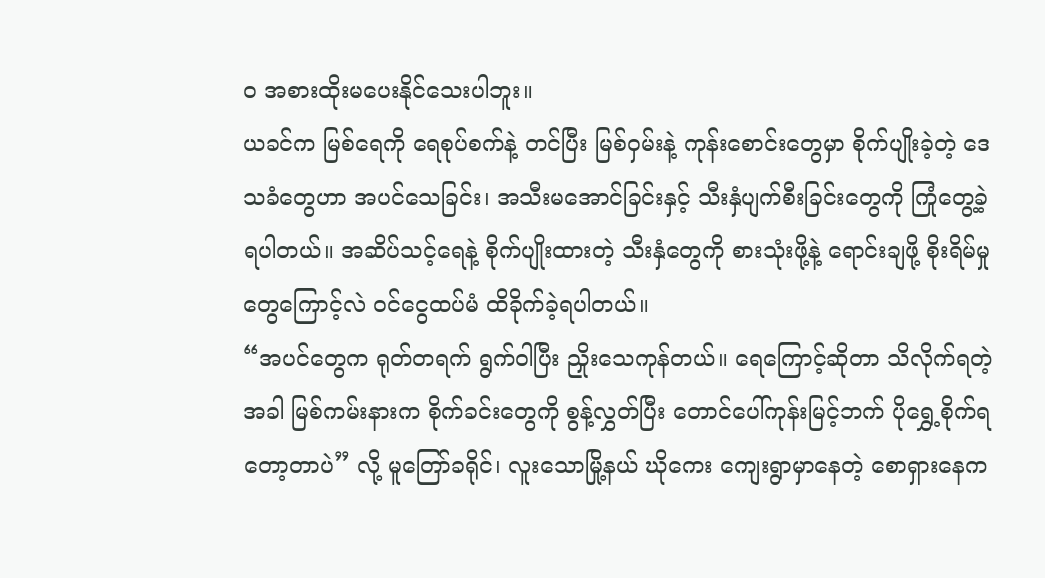ဝ အစားထိုးမပေးနိုင်သေးပါဘူး။
ယခင်က မြစ်ရေကို ရေစုပ်စက်နဲ့ တင်ပြီး မြစ်ဝှမ်းနဲ့ ကုန်းစောင်းတွေမှာ စိုက်ပျိုးခဲ့တဲ့ ဒေသခံတွေဟာ အပင်သေခြင်း၊ အသီးမအောင်ခြင်းနှင့် သီးနှံပျက်စီးခြင်းတွေကို ကြုံတွေ့ခဲ့ရပါတယ်။ အဆိပ်သင့်ရေနဲ့ စိုက်ပျိုးထားတဲ့ သီးနှံတွေကို စားသုံးဖို့နဲ့ ရောင်းချဖို့ စိုးရိမ်မှုတွေကြောင့်လဲ ဝင်ငွေထပ်မံ ထိခိုက်ခဲ့ရပါတယ်။
“အပင်တွေက ရုတ်တရက် ရွက်ဝါပြီး ညှိုးသေကုန်တယ်။ ရေကြောင့်ဆိုတာ သိလိုက်ရတဲ့အခါ မြစ်ကမ်းနားက စိုက်ခင်းတွေကို စွန့်လွှတ်ပြီး တောင်ပေါ်ကုန်းမြင့်ဘက် ပိုရွှေ့စိုက်ရတော့တာပဲ” လို့ မူတြော်ခရိုင်၊ လူးသောမြို့နယ် ဃိုကေး ကျေးရွာမှာနေတဲ့ စောရှားနေက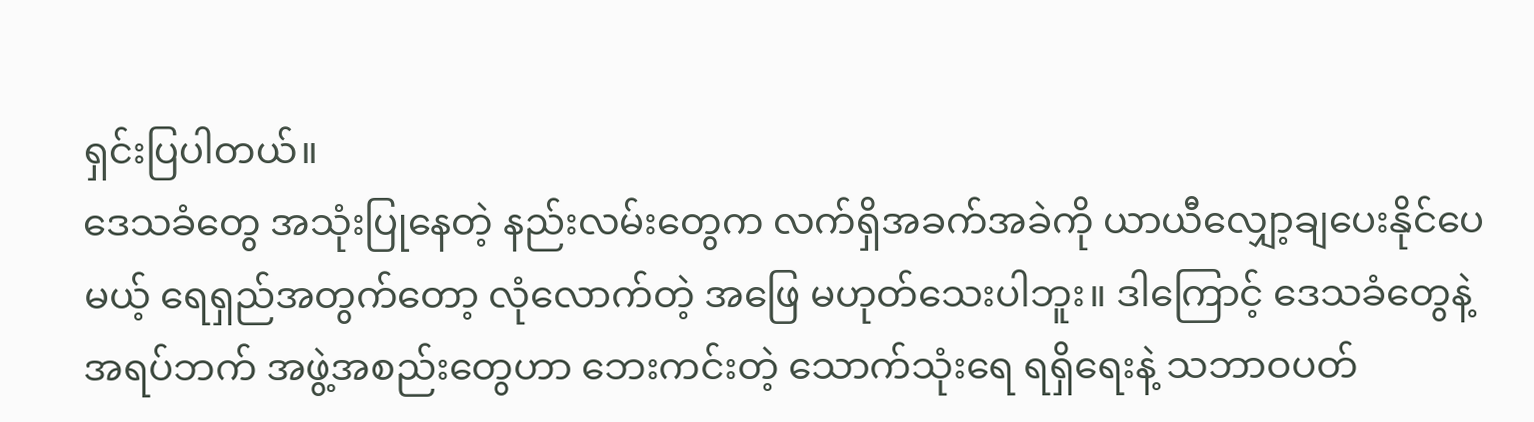ရှင်းပြပါတယ်။
ဒေသခံတွေ အသုံးပြုနေတဲ့ နည်းလမ်းတွေက လက်ရှိအခက်အခဲကို ယာယီလျှော့ချပေးနိုင်ပေမယ့် ရေရှည်အတွက်တော့ လုံလောက်တဲ့ အဖြေ မဟုတ်သေးပါဘူး။ ဒါကြောင့် ဒေသခံတွေနဲ့ အရပ်ဘက် အဖွဲ့အစည်းတွေဟာ ဘေးကင်းတဲ့ သောက်သုံးရေ ရရှိရေးနဲ့ သဘာဝပတ်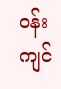ဝန်းကျင်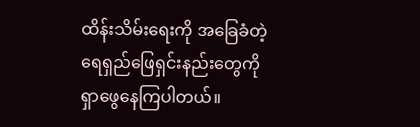ထိန်းသိမ်းရေးကို အခြေခံတဲ့ ရေရှည်ဖြေရှင်းနည်းတွေကို ရှာဖွေနေကြပါတယ်။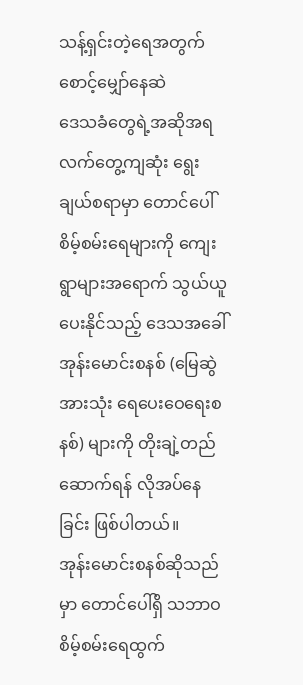သန့်ရှင်းတဲ့ရေအတွက် စောင့်မျှော်နေဆဲ
ဒေသခံတွေရဲ့အဆိုအရ လက်တွေ့ကျဆုံး ရွေးချယ်စရာမှာ တောင်ပေါ်စိမ့်စမ်းရေများကို ကျေးရွာများအရောက် သွယ်ယူပေးနိုင်သည့် ဒေသအခေါ် အုန်းမောင်းစနစ် (မြေဆွဲအားသုံး ရေပေးဝေရေးစနစ်) များကို တိုးချဲ့တည်ဆောက်ရန် လိုအပ်နေခြင်း ဖြစ်ပါတယ်။
အုန်းမောင်းစနစ်ဆိုသည်မှာ တောင်ပေါ်ရှိ သဘာဝစိမ့်စမ်းရေထွက်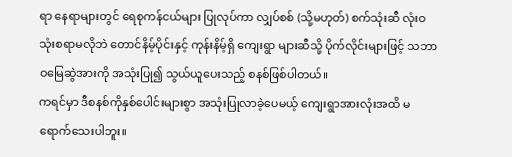ရာ နေရာများတွင် ရေစုကန်ငယ်များ ပြုလုပ်ကာ လျှပ်စစ် (သို့မဟုတ်) စက်သုံးဆီ လုံးဝသုံးစရာမလိုဘဲ တောင်နိမ့်ပိုင်းနှင့် ကုန်းနိမ့်ရှိ ကျေးရွာ များဆီသို့ ပိုက်လိုင်းများဖြင့် သဘာဝမြေဆွဲအားကို အသုံးပြု၍ သွယ်ယူပေးသည့် စနစ်ဖြစ်ပါတယ်။
ကရင်မှာ ဒီစနစ်ကိုနှစ်ပေါင်းများစွာ အသုံးပြုလာခဲ့ပေမယ့် ကျေးရွာအားလုံးအထိ မရောက်သေးပါဘူး။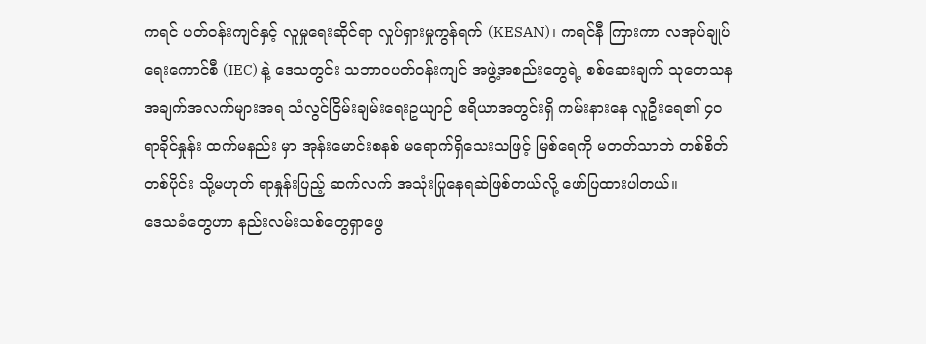ကရင် ပတ်ဝန်းကျင်နှင့် လူမှုရေးဆိုင်ရာ လှုပ်ရှားမှုကွန်ရက် (KESAN)၊ ကရင်နီ ကြားကာ လအုပ်ချုပ်ရေးကောင်စီ (IEC) နဲ့ ဒေသတွင်း သဘာဝပတ်ဝန်းကျင် အဖွဲ့အစည်းတွေရဲ့ စစ်ဆေးချက် သုတေသန အချက်အလက်များအရ သံလွင်ငြိမ်းချမ်းရေးဥယျာဉ် ဧရိယာအတွင်းရှိ ကမ်းနားနေ လူဦးရေ၏ ၄၀ ရာခိုင်နှုန်း ထက်မနည်း မှာ အုန်းမောင်းစနစ် မရောက်ရှိသေးသဖြင့် မြစ်ရေကို မတတ်သာဘဲ တစ်စိတ်တစ်ပိုင်း သို့မဟုတ် ရာနှုန်းပြည့် ဆက်လက် အသုံးပြုနေရဆဲဖြစ်တယ်လို့ ဖော်ပြထားပါတယ်။
ဒေသခံတွေဟာ နည်းလမ်းသစ်တွေရှာဖွေ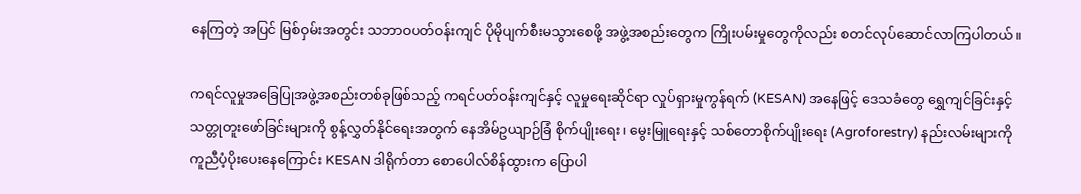နေကြတဲ့ အပြင် မြစ်ဝှမ်းအတွင်း သဘာဝပတ်ဝန်းကျင် ပိုမိုပျက်စီးမသွားစေဖို့ အဖွဲ့အစည်းတွေက ကြိုးပမ်းမှုတွေကိုလည်း စတင်လုပ်ဆောင်လာကြပါတယ်။

ကရင်လူမှုအခြေပြုအဖွဲ့အစည်းတစ်ခုဖြစ်သည့် ကရင်ပတ်ဝန်းကျင်နှင့် လူမှုရေးဆိုင်ရာ လှုပ်ရှားမှုကွန်ရက် (KESAN) အနေဖြင့် ဒေသခံတွေ ရွှေကျင်ခြင်းနှင့် သတ္တုတူးဖော်ခြင်းများကို စွန့်လွှတ်နိုင်ရေးအတွက် နေအိမ်ဥယျာဉ်ခြံ စိုက်ပျိုးရေး၊ မွေးမြူရေးနှင့် သစ်တောစိုက်ပျိုးရေး (Agroforestry) နည်းလမ်းများကို ကူညီပံ့ပိုးပေးနေကြောင်း KESAN ဒါရိုက်တာ စောပေါလ်စိန်ထွားက ပြောပါ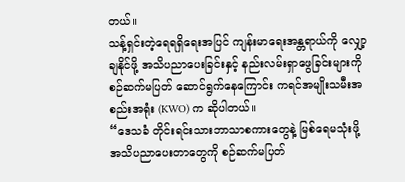တယ်။
သန့်ရှင်းတဲ့ရေရရှိရေးအပြင် ကျန်းမာရေးအန္တရာယ်ကို လျှော့ချနိုင်ဖို့ အသိပညာပေးခြင်းနှင့် နည်းလမ်းရှာဖွေခြင်းများကို စဉ်ဆက်မပြတ် ဆောင်ရွက်နေကြောင်း ကရင်အမျိုးသမီးအစည်းအရုံး (KWO) က ဆိုပါတယ်။
“ဒေသခံ တိုင်းရင်းသားဘာသာစကားတွေနဲ့ မြစ်ရေမသုံးဖို့ အသိပညာပေးတာတွေကို စဉ်ဆက်မပြတ်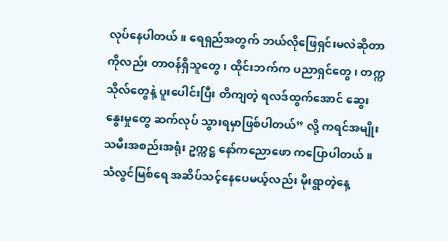လုပ်နေပါတယ်။ ရေရှည်အတွက် ဘယ်လိုဖြေရှင်းမလဲဆိုတာကိုလည်း တာဝန်ရှိသူတွေ၊ ထိုင်းဘက်က ပညာရှင်တွေ၊ တက္ကသိုလ်တွေနဲ့ ပူးပေါင်းပြီး တိကျတဲ့ ရလဒ်ထွက်အောင် ဆွေးနွေးမှုတွေ ဆက်လုပ် သွားရမှာဖြစ်ပါတယ်” လို့ ကရင်အမျိုးသမီးအစည်းအရုံး ဥက္ကဋ္ဌ နော်ကညောဖော ကပြောပါတယ်။
သံလွင်မြစ်ရေ အဆိပ်သင့်နေပေမယ့်လည်း မိုးရွာတဲ့နေ့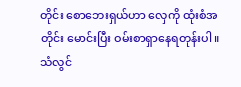တိုင်း စောဘေးရှယ်ဟာ လှေကို ထုံးစံအတိုင်း မောင်းပြီး ဝမ်းစာရှာနေရတုန်းပါ။ သံလွင်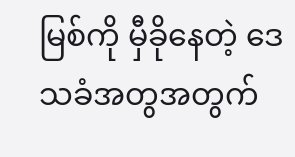မြစ်ကို မှီခိုနေတဲ့ ဒေသခံအတွအတွက်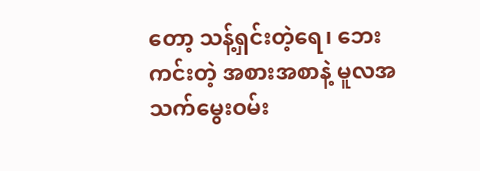တော့ သန့်ရှင်းတဲ့ရေ၊ ဘေးကင်းတဲ့ အစားအစာနဲ့ မူလအသက်မွေးဝမ်း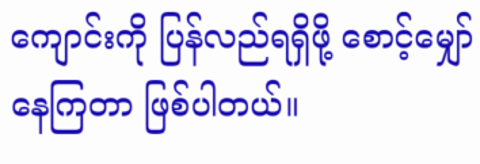ကျောင်းကို ပြန်လည်ရရှိဖို့ စောင့်မျှော်နေကြတာ ဖြစ်ပါတယ်။